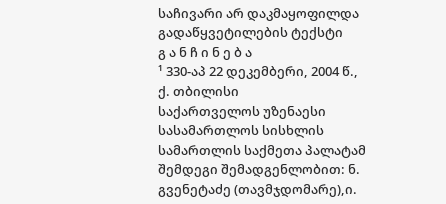საჩივარი არ დაკმაყოფილდა
გადაწყვეტილების ტექსტი
გ ა ნ ჩ ი ნ ე ბ ა
¹ 330-აპ 22 დეკემბერი, 2004 წ., ქ. თბილისი
საქართველოს უზენაესი სასამართლოს სისხლის სამართლის საქმეთა პალატამ შემდეგი შემადგენლობით: ნ. გვენეტაძე (თავმჯდომარე),ი.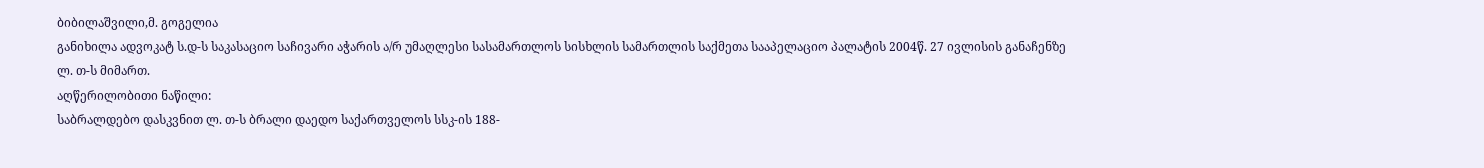ბიბილაშვილი,მ. გოგელია
განიხილა ადვოკატ ს.დ-ს საკასაციო საჩივარი აჭარის ა/რ უმაღლესი სასამართლოს სისხლის სამართლის საქმეთა სააპელაციო პალატის 2004წ. 27 ივლისის განაჩენზე ლ. თ-ს მიმართ.
აღწერილობითი ნაწილი:
საბრალდებო დასკვნით ლ. თ-ს ბრალი დაედო საქართველოს სსკ-ის 188-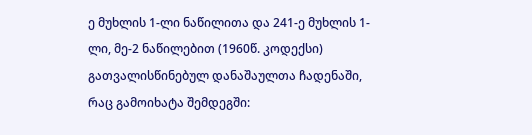ე მუხლის 1-ლი ნაწილითა და 241-ე მუხლის 1-ლი, მე-2 ნაწილებით (1960წ. კოდექსი) გათვალისწინებულ დანაშაულთა ჩადენაში, რაც გამოიხატა შემდეგში: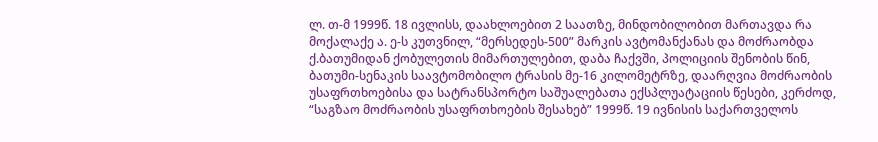ლ. თ-მ 1999წ. 18 ივლისს, დაახლოებით 2 საათზე, მინდობილობით მართავდა რა მოქალაქე ა. ე-ს კუთვნილ, “მერსედეს-500” მარკის ავტომანქანას და მოძრაობდა ქ.ბათუმიდან ქობულეთის მიმართულებით, დაბა ჩაქვში, პოლიციის შენობის წინ, ბათუმი-სენაკის საავტომობილო ტრასის მე-16 კილომეტრზე, დაარღვია მოძრაობის უსაფრთხოებისა და სატრანსპორტო საშუალებათა ექსპლუატაციის წესები, კერძოდ, “საგზაო მოძრაობის უსაფრთხოების შესახებ” 1999წ. 19 ივნისის საქართველოს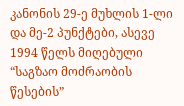კანონის 29-ე მუხლის 1-ლი და მე-2 პუნქტები, ასევე 1994 წელს მიღებული “საგზაო მოძრაობის წესების”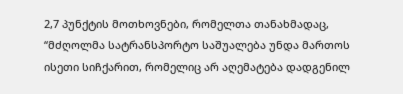2,7 პუნქტის მოთხოვნები, რომელთა თანახმადაც, “მძღოლმა სატრანსპორტო საშუალება უნდა მართოს ისეთი სიჩქარით, რომელიც არ აღემატება დადგენილ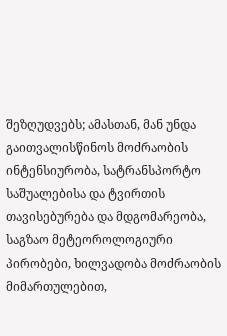შეზღუდვებს; ამასთან, მან უნდა გაითვალისწინოს მოძრაობის ინტენსიურობა, სატრანსპორტო საშუალებისა და ტვირთის თავისებურება და მდგომარეობა, საგზაო მეტეოროლოგიური პირობები, ხილვადობა მოძრაობის მიმართულებით,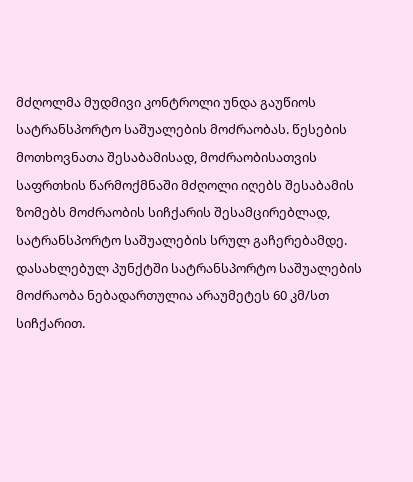მძღოლმა მუდმივი კონტროლი უნდა გაუწიოს სატრანსპორტო საშუალების მოძრაობას. წესების მოთხოვნათა შესაბამისად, მოძრაობისათვის საფრთხის წარმოქმნაში მძღოლი იღებს შესაბამის ზომებს მოძრაობის სიჩქარის შესამცირებლად, სატრანსპორტო საშუალების სრულ გაჩერებამდე. დასახლებულ პუნქტში სატრანსპორტო საშუალების მოძრაობა ნებადართულია არაუმეტეს 60 კმ/სთ სიჩქარით.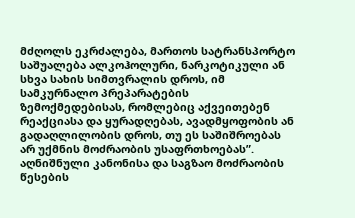მძღოლს ეკრძალება, მართოს სატრანსპორტო საშუალება ალკოჰოლური, ნარკოტიკული ან სხვა სახის სიმთვრალის დროს, იმ სამკურნალო პრეპარატების ზემოქმედებისას, რომლებიც აქვეითებენ რეაქციასა და ყურადღებას, ავადმყოფობის ან გადაღლილობის დროს, თუ ეს საშიშროებას არ უქმნის მოძრაობის უსაფრთხოებას”. აღნიშნული კანონისა და საგზაო მოძრაობის წესების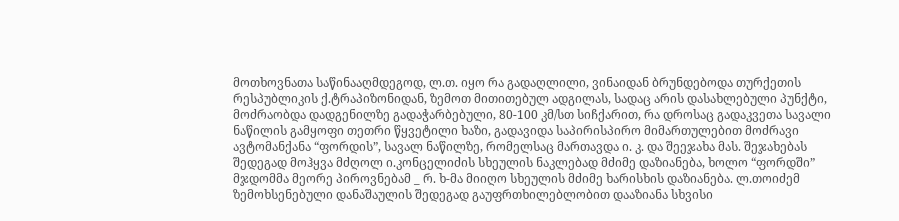მოთხოვნათა საწინააღმდეგოდ, ლ.თ. იყო რა გადაღლილი, ვინაიდან ბრუნდებოდა თურქეთის რესპუბლიკის ქ.ტრაპიზონიდან, ზემოთ მითითებულ ადგილას, სადაც არის დასახლებული პუნქტი, მოძრაობდა დადგენილზე გადაჭარბებული, 80-100 კმ/სთ სიჩქარით, რა დროსაც გადაკვეთა სავალი ნაწილის გამყოფი თეთრი წყვეტილი ხაზი, გადავიდა საპირისპირო მიმართულებით მოძრავი ავტომანქანა “ფორდის”, სავალ ნაწილზე, რომელსაც მართავდა ი. კ. და შეეჯახა მას. შეჯახებას შედეგად მოჰყვა მძღოლ ი.კონცელიძის სხეულის ნაკლებად მძიმე დაზიანება, ხოლო “ფორდში” მჯდომმა მეორე პიროვნებამ _ რ. ხ-მა მიიღო სხეულის მძიმე ხარისხის დაზიანება. ლ.თოიძემ ზემოხსენებული დანაშაულის შედეგად გაუფრთხილებლობით დააზიანა სხვისი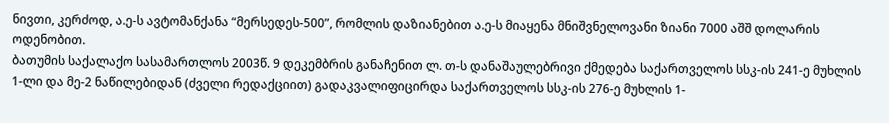ნივთი, კერძოდ, ა.ე-ს ავტომანქანა “მერსედეს-500”, რომლის დაზიანებით ა.ე-ს მიაყენა მნიშვნელოვანი ზიანი 7000 აშშ დოლარის ოდენობით.
ბათუმის საქალაქო სასამართლოს 2003წ. 9 დეკემბრის განაჩენით ლ. თ-ს დანაშაულებრივი ქმედება საქართველოს სსკ-ის 241-ე მუხლის 1-ლი და მე-2 ნაწილებიდან (ძველი რედაქციით) გადაკვალიფიცირდა საქართველოს სსკ-ის 276-ე მუხლის 1-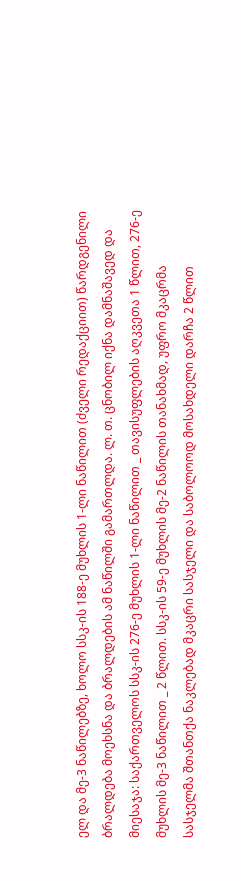ელ და მე-3 ნაწილებზე, ხოლო სსკ-ის 188-ე მუხლის 1-ლი ნაწილით (ძველი რედაქციით) წარდგენილი ბრალდება მოეხსნა და ბრალდების ამ ნაწილში გამართლდა. ლ. თ. ცნობილ იქნა დამნაშავედ და მიესაჯა: საქართველოს სსკ-ის 276-ე მუხლის 1-ლი ნაწილით _ თავისუფლების აღკვეთა 1 წლით, 276-ე მუხლის მე-3 ნაწილით _ 2 წლით. სსკ-ის 59-ე მუხლის მე-2 ნაწილის თანახმად, უფრო მკაცრმა სასჯელმა შთანთქა ნაკლებად მკაცრი სასჯელი და საბოლოოდ მოსახდელი დარჩა 2 წლით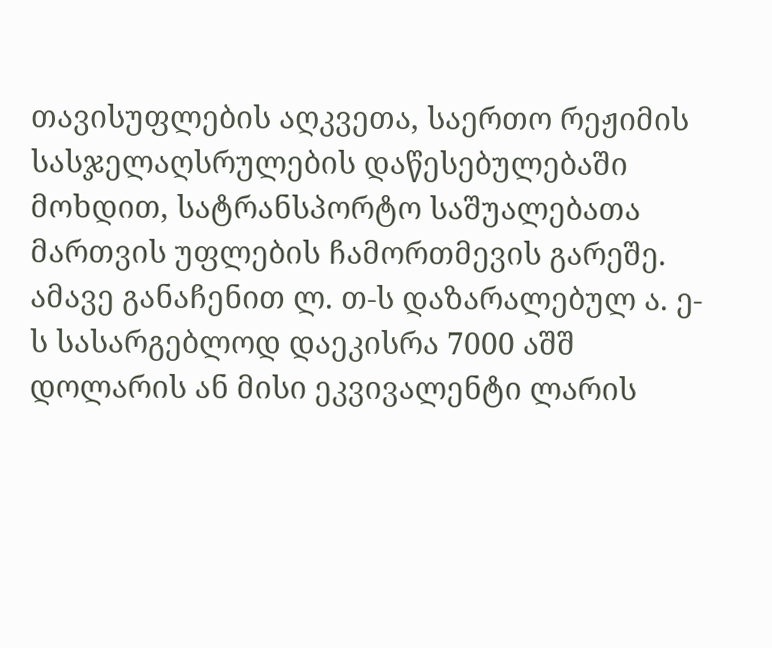თავისუფლების აღკვეთა, საერთო რეჟიმის სასჯელაღსრულების დაწესებულებაში მოხდით, სატრანსპორტო საშუალებათა მართვის უფლების ჩამორთმევის გარეშე. ამავე განაჩენით ლ. თ-ს დაზარალებულ ა. ე-ს სასარგებლოდ დაეკისრა 7000 აშშ დოლარის ან მისი ეკვივალენტი ლარის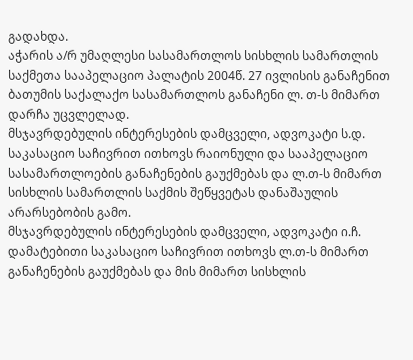გადახდა.
აჭარის ა/რ უმაღლესი სასამართლოს სისხლის სამართლის საქმეთა სააპელაციო პალატის 2004წ. 27 ივლისის განაჩენით ბათუმის საქალაქო სასამართლოს განაჩენი ლ. თ-ს მიმართ დარჩა უცვლელად.
მსჯავრდებულის ინტერესების დამცველი, ადვოკატი ს.დ. საკასაციო საჩივრით ითხოვს რაიონული და სააპელაციო სასამართლოების განაჩენების გაუქმებას და ლ.თ-ს მიმართ სისხლის სამართლის საქმის შეწყვეტას დანაშაულის არარსებობის გამო.
მსჯავრდებულის ინტერესების დამცველი, ადვოკატი ი.ჩ. დამატებითი საკასაციო საჩივრით ითხოვს ლ.თ-ს მიმართ განაჩენების გაუქმებას და მის მიმართ სისხლის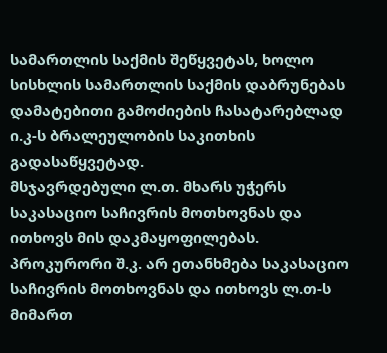სამართლის საქმის შეწყვეტას, ხოლო სისხლის სამართლის საქმის დაბრუნებას დამატებითი გამოძიების ჩასატარებლად ი.კ-ს ბრალეულობის საკითხის გადასაწყვეტად.
მსჯავრდებული ლ.თ. მხარს უჭერს საკასაციო საჩივრის მოთხოვნას და ითხოვს მის დაკმაყოფილებას.
პროკურორი შ.კ. არ ეთანხმება საკასაციო საჩივრის მოთხოვნას და ითხოვს ლ.თ-ს მიმართ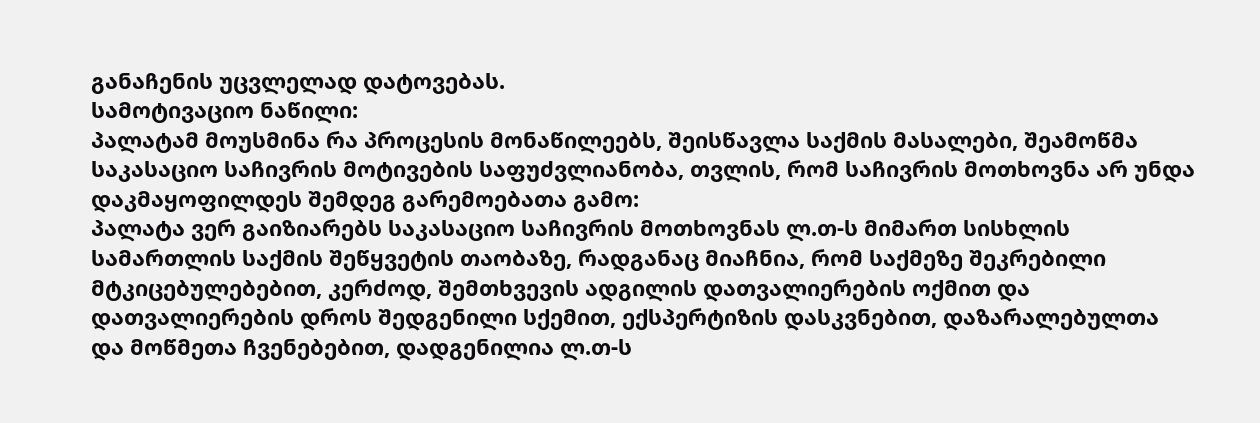განაჩენის უცვლელად დატოვებას.
სამოტივაციო ნაწილი:
პალატამ მოუსმინა რა პროცესის მონაწილეებს, შეისწავლა საქმის მასალები, შეამოწმა საკასაციო საჩივრის მოტივების საფუძვლიანობა, თვლის, რომ საჩივრის მოთხოვნა არ უნდა დაკმაყოფილდეს შემდეგ გარემოებათა გამო:
პალატა ვერ გაიზიარებს საკასაციო საჩივრის მოთხოვნას ლ.თ-ს მიმართ სისხლის სამართლის საქმის შეწყვეტის თაობაზე, რადგანაც მიაჩნია, რომ საქმეზე შეკრებილი მტკიცებულებებით, კერძოდ, შემთხვევის ადგილის დათვალიერების ოქმით და დათვალიერების დროს შედგენილი სქემით, ექსპერტიზის დასკვნებით, დაზარალებულთა და მოწმეთა ჩვენებებით, დადგენილია ლ.თ-ს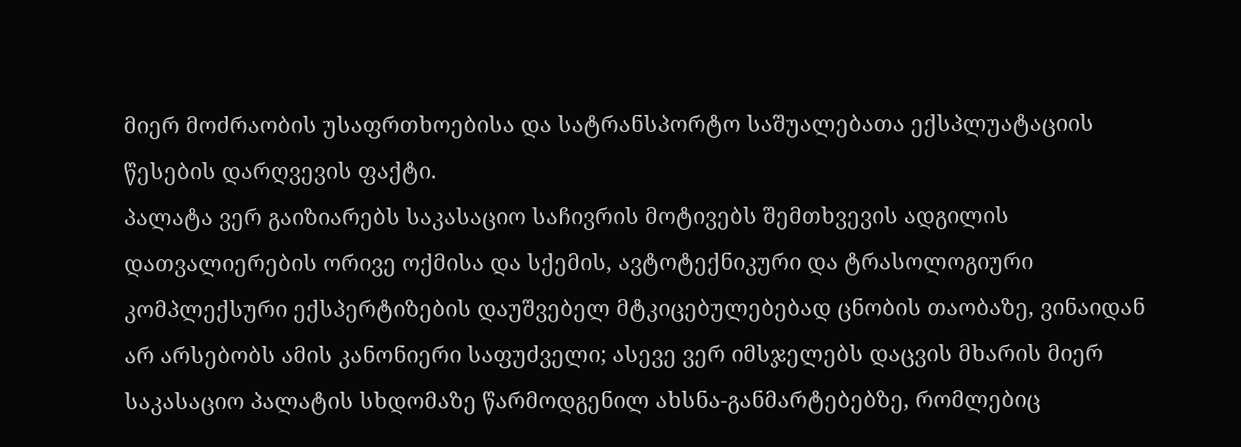მიერ მოძრაობის უსაფრთხოებისა და სატრანსპორტო საშუალებათა ექსპლუატაციის წესების დარღვევის ფაქტი.
პალატა ვერ გაიზიარებს საკასაციო საჩივრის მოტივებს შემთხვევის ადგილის დათვალიერების ორივე ოქმისა და სქემის, ავტოტექნიკური და ტრასოლოგიური კომპლექსური ექსპერტიზების დაუშვებელ მტკიცებულებებად ცნობის თაობაზე, ვინაიდან არ არსებობს ამის კანონიერი საფუძველი; ასევე ვერ იმსჯელებს დაცვის მხარის მიერ საკასაციო პალატის სხდომაზე წარმოდგენილ ახსნა-განმარტებებზე, რომლებიც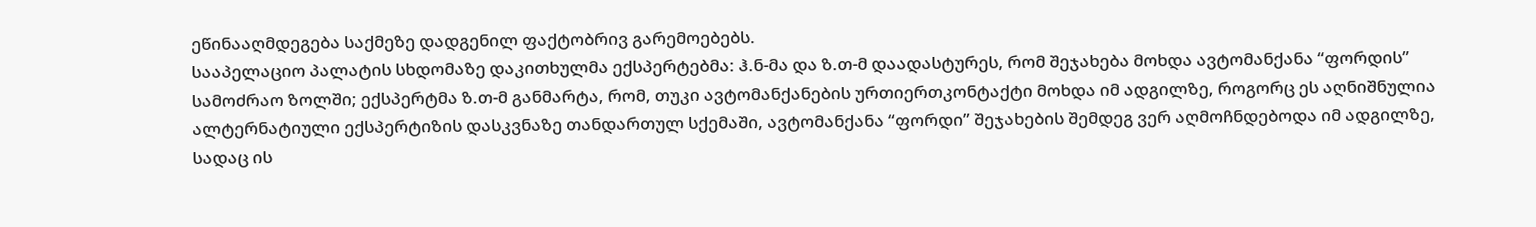ეწინააღმდეგება საქმეზე დადგენილ ფაქტობრივ გარემოებებს.
სააპელაციო პალატის სხდომაზე დაკითხულმა ექსპერტებმა: ჰ.ნ-მა და ზ.თ-მ დაადასტურეს, რომ შეჯახება მოხდა ავტომანქანა “ფორდის” სამოძრაო ზოლში; ექსპერტმა ზ.თ-მ განმარტა, რომ, თუკი ავტომანქანების ურთიერთკონტაქტი მოხდა იმ ადგილზე, როგორც ეს აღნიშნულია ალტერნატიული ექსპერტიზის დასკვნაზე თანდართულ სქემაში, ავტომანქანა “ფორდი” შეჯახების შემდეგ ვერ აღმოჩნდებოდა იმ ადგილზე, სადაც ის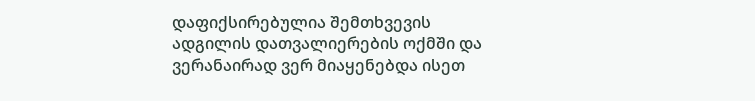დაფიქსირებულია შემთხვევის ადგილის დათვალიერების ოქმში და ვერანაირად ვერ მიაყენებდა ისეთ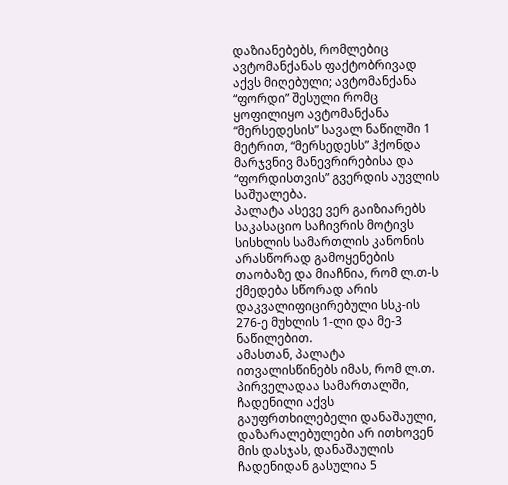დაზიანებებს, რომლებიც ავტომანქანას ფაქტობრივად აქვს მიღებული; ავტომანქანა “ფორდი” შესული რომც ყოფილიყო ავტომანქანა “მერსედესის” სავალ ნაწილში 1 მეტრით, “მერსედესს” ჰქონდა მარჯვნივ მანევრირებისა და “ფორდისთვის” გვერდის აუვლის საშუალება.
პალატა ასევე ვერ გაიზიარებს საკასაციო საჩივრის მოტივს სისხლის სამართლის კანონის არასწორად გამოყენების თაობაზე და მიაჩნია, რომ ლ.თ-ს ქმედება სწორად არის დაკვალიფიცირებული სსკ-ის 276-ე მუხლის 1-ლი და მე-3 ნაწილებით.
ამასთან, პალატა ითვალისწინებს იმას, რომ ლ.თ. პირველადაა სამართალში, ჩადენილი აქვს გაუფრთხილებელი დანაშაული, დაზარალებულები არ ითხოვენ მის დასჯას, დანაშაულის ჩადენიდან გასულია 5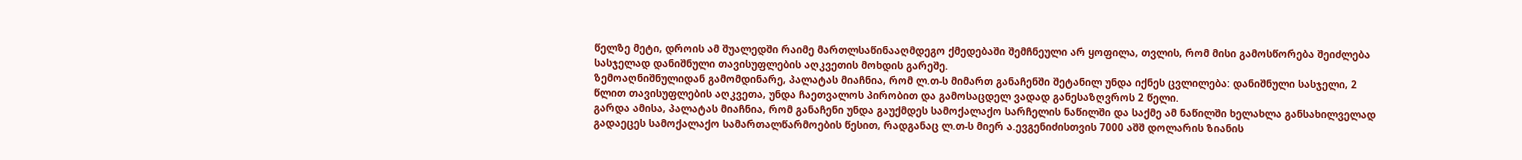წელზე მეტი, დროის ამ შუალედში რაიმე მართლსაწინააღმდეგო ქმედებაში შემჩნეული არ ყოფილა, თვლის, რომ მისი გამოსწორება შეიძლება სასჯელად დანიშნული თავისუფლების აღკვეთის მოხდის გარეშე.
ზემოაღნიშნულიდან გამომდინარე, პალატას მიაჩნია, რომ ლ.თ-ს მიმართ განაჩენში შეტანილ უნდა იქნეს ცვლილება: დანიშნული სასჯელი, 2 წლით თავისუფლების აღკვეთა, უნდა ჩაეთვალოს პირობით და გამოსაცდელ ვადად განესაზღვროს 2 წელი.
გარდა ამისა, პალატას მიაჩნია, რომ განაჩენი უნდა გაუქმდეს სამოქალაქო სარჩელის ნაწილში და საქმე ამ ნაწილში ხელახლა განსახილველად გადაეცეს სამოქალაქო სამართალწარმოების წესით, რადგანაც ლ.თ-ს მიერ ა.ევგენიძისთვის 7000 აშშ დოლარის ზიანის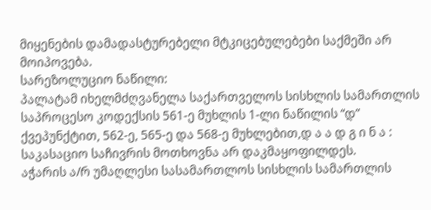მიყენების დამადასტურებელი მტკიცებულებები საქმეში არ მოიპოვება.
სარეზოლუციო ნაწილი:
პალატამ იხელმძღვანელა საქართველოს სისხლის სამართლის საპროცესო კოდექსის 561-ე მუხლის 1-ლი ნაწილის “დ” ქვეპუნქტით, 562-ე, 565-ე და 568-ე მუხლებით,დ ა ა დ გ ი ნ ა :
საკასაციო საჩივრის მოთხოვნა არ დაკმაყოფილდეს.
აჭარის ა/რ უმაღლესი სასამართლოს სისხლის სამართლის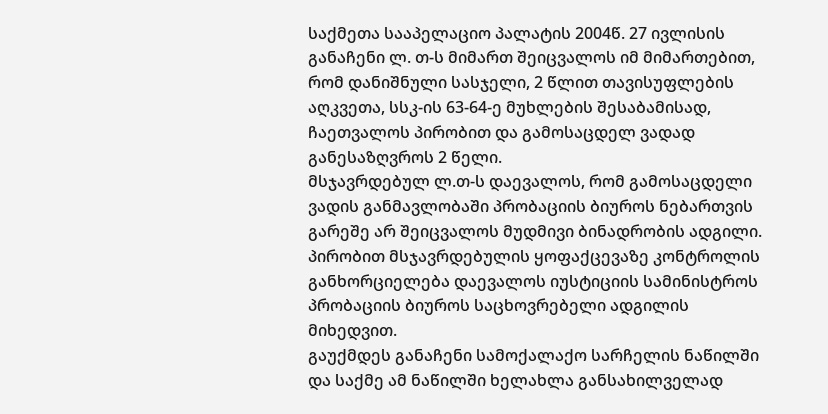საქმეთა სააპელაციო პალატის 2004წ. 27 ივლისის განაჩენი ლ. თ-ს მიმართ შეიცვალოს იმ მიმართებით, რომ დანიშნული სასჯელი, 2 წლით თავისუფლების აღკვეთა, სსკ-ის 63-64-ე მუხლების შესაბამისად, ჩაეთვალოს პირობით და გამოსაცდელ ვადად განესაზღვროს 2 წელი.
მსჯავრდებულ ლ.თ-ს დაევალოს, რომ გამოსაცდელი ვადის განმავლობაში პრობაციის ბიუროს ნებართვის გარეშე არ შეიცვალოს მუდმივი ბინადრობის ადგილი.
პირობით მსჯავრდებულის ყოფაქცევაზე კონტროლის განხორციელება დაევალოს იუსტიციის სამინისტროს პრობაციის ბიუროს საცხოვრებელი ადგილის მიხედვით.
გაუქმდეს განაჩენი სამოქალაქო სარჩელის ნაწილში და საქმე ამ ნაწილში ხელახლა განსახილველად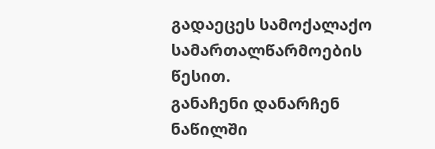გადაეცეს სამოქალაქო სამართალწარმოების წესით.
განაჩენი დანარჩენ ნაწილში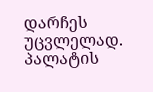დარჩეს უცვლელად.
პალატის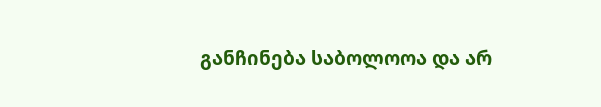განჩინება საბოლოოა და არ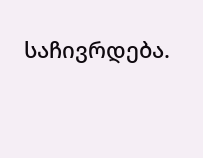საჩივრდება.